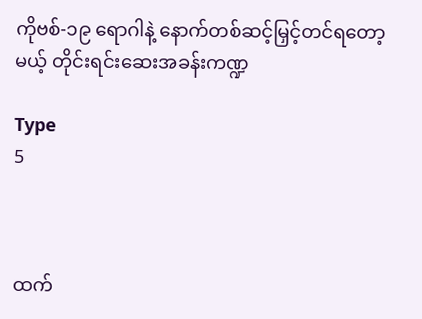ကိုဗစ်-၁၉ ရောဂါနဲ့ နောက်တစ်ဆင့်မြှင့်တင်ရတော့မယ့် တိုင်းရင်းဆေးအခန်းကဏ္ဍ

Type
5



ထက်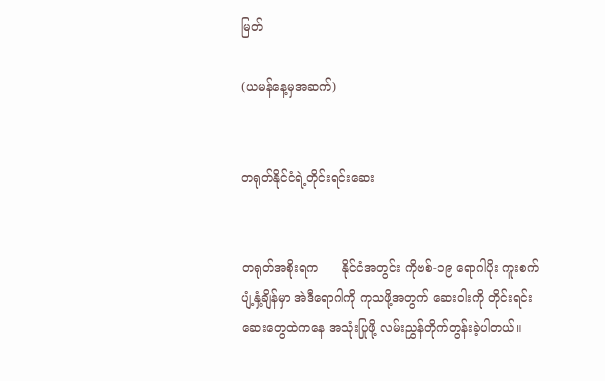မြတ်

(ယမန်နေ့မှအဆက်)


တရုတ်နိုင်ငံရဲ့တိုင်းရင်းဆေး


တရုတ်အစိုးရက      နိုင်ငံအတွင်း ကိုဗစ်-၁၉ ရောဂါပိုး ကူးစက်ပျံ့နှံ့ချိန်မှာ အဲဒီရောဂါကို ကုသဖို့အတွက် ဆေးဝါးကို တိုင်းရင်းဆေးတွေထဲကနေ အသုံးပြုဖို့ လမ်းညွှန်တိုက်တွန်းခဲ့ပါတယ်။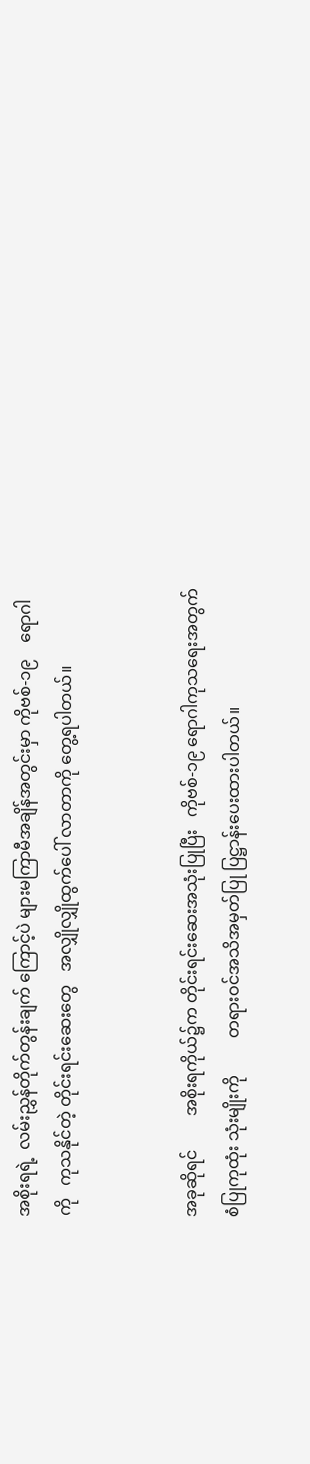အစိုးရရဲ့  လမ်းညွှန်တိုက်တွန်းချက် ကြောင့်ပဲ များမကြာမီအချိန်အတွင်းမှာ ကိုဗစ်-၁၉    ရောဂါကို   ကုသနိုင်တဲ့ တိုင်းရင်းဆေးတွေ   အလျှိုလျှိုထွက်ပေါ် လာတာကို တွေ့ရပါတယ်။


အခုဆိုရင်        အစိုးရကိုယ်၌က တိုင်းရင်းဆေးအသုံးပြုပြီး   ကိုဗစ်-၁၉ ရောဂါကုသရေးအတွက်    စံပြုကုထုံး သုံးမျိုးကို         တရားဝင်အသိအမှတ်ပြု ပြဋ္ဌာန်းပေးထားပါတယ်။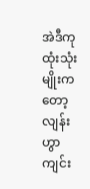အဲဒီကုထုံးသုံးမျိုးကတော့ လျန်းဟွာ ကျင်း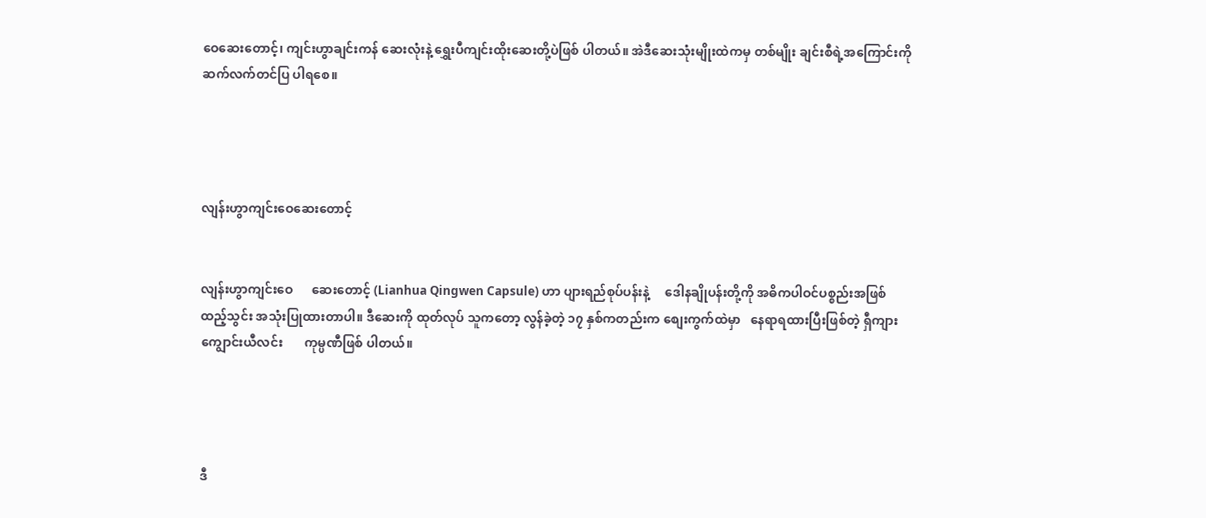ဝေဆေးတောင့်၊ ကျင်းဟွာချင်းကန် ဆေးလုံးနဲ့ ရွှေးပီကျင်းထိုးဆေးတို့ပဲဖြစ် ပါတယ်။ အဲဒီဆေးသုံးမျိုးထဲကမှ တစ်မျိုး ချင်းစီရဲ့အကြောင်းကို ဆက်လက်တင်ပြ ပါရစေ။




လျန်းဟွာကျင်းဝေဆေးတောင့်


လျန်းဟွာကျင်းဝေ      ဆေးတောင့် (Lianhua Qingwen Capsule) ဟာ ပျားရည်စုပ်ပန်းနဲ့     ဒေါနချိုပန်းတို့ကို အဓိကပါဝင်ပစ္စည်းအဖြစ်  ထည့်သွင်း အသုံးပြုထားတာပါ။ ဒီဆေးကို ထုတ်လုပ် သူကတော့ လွန်ခဲ့တဲ့ ၁၇ နှစ်ကတည်းက စျေးကွက်ထဲမှာ   နေရာရထားပြီးဖြစ်တဲ့ ရှီကျားကျွောင်းယီလင်း       ကုမ္ပဏီဖြစ် ပါတယ်။




ဒီ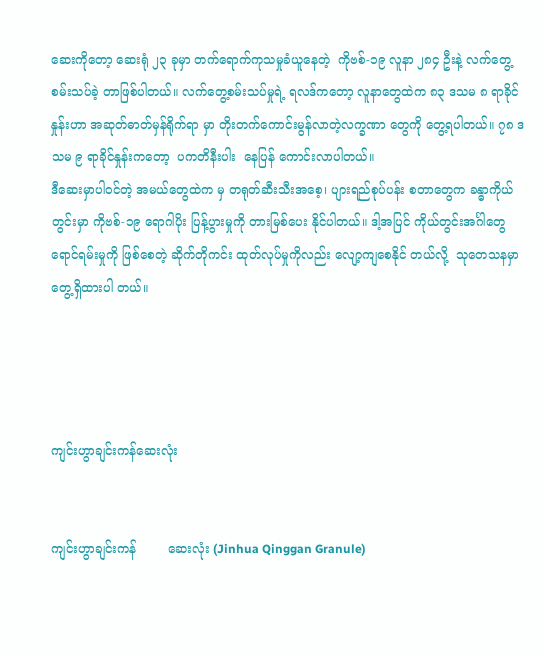ဆေးကိုတော့ ဆေးရုံ ၂၃ ခုမှာ တက်ရောက်ကုသမှုခံယူနေတဲ့  ကိုဗစ်-၁၉ လူနာ ၂၈၄ ဦးနဲ့ လက်တွေ့စမ်းသပ်ခဲ့ တာဖြစ်ပါတယ်။ လက်တွေ့စမ်းသပ်မှုရဲ့ ရလဒ်ကတော့ လူနာတွေထဲက ၈၃ ဒသမ ၈ ရာခိုင်နှုန်းဟာ အဆုတ်ဓာတ်မှန်ရိုက်ရာ မှာ တိုးတက်ကောင်းမွန်လာတဲ့လက္ခဏာ တွေကို တွေ့ရပါတယ်။ ၇၈ ဒသမ ၉ ရာခိုင်နှုန်းကတော့  ပကတိနီးပါး  နေပြန် ကောင်းလာပါတယ်။
ဒီဆေးမှာပါဝင်တဲ့ အမယ်တွေထဲက မှ တရုတ်ဆီးသီးအစေ့၊ ပျားရည်စုပ်ပန်း စတာတွေက ခန္ဓာကိုယ်တွင်းမှာ ကိုဗစ်-၁၉ ရောဂါပိုး ပြန့်ပွားမှုကို တားမြစ်ပေး နိုင်ပါတယ်။ ဒါ့အပြင် ကိုယ်တွင်းအင်္ဂါတွေ ရောင်ရမ်းမှုကို ဖြစ်စေတဲ့ ဆိုက်တိုကင်း ထုတ်လုပ်မှုကိုလည်း လျော့ကျစေနိုင် တယ်လို့  သုတေသနမှာ  တွေ့ရှိထားပါ တယ်။




ကျင်းဟွာချင်းကန်ဆေးလုံး


ကျင်းဟွာချင်းကန်        ဆေးလုံး (Jinhua Qinggan Granule)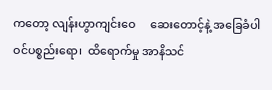ကတော့ လျန်းဟွာကျင်းဝေ     ဆေးတောင့်နဲ့ အခြေခံပါဝင်ပစ္စည်းရော၊  ထိရောက်မှု အာနိသင်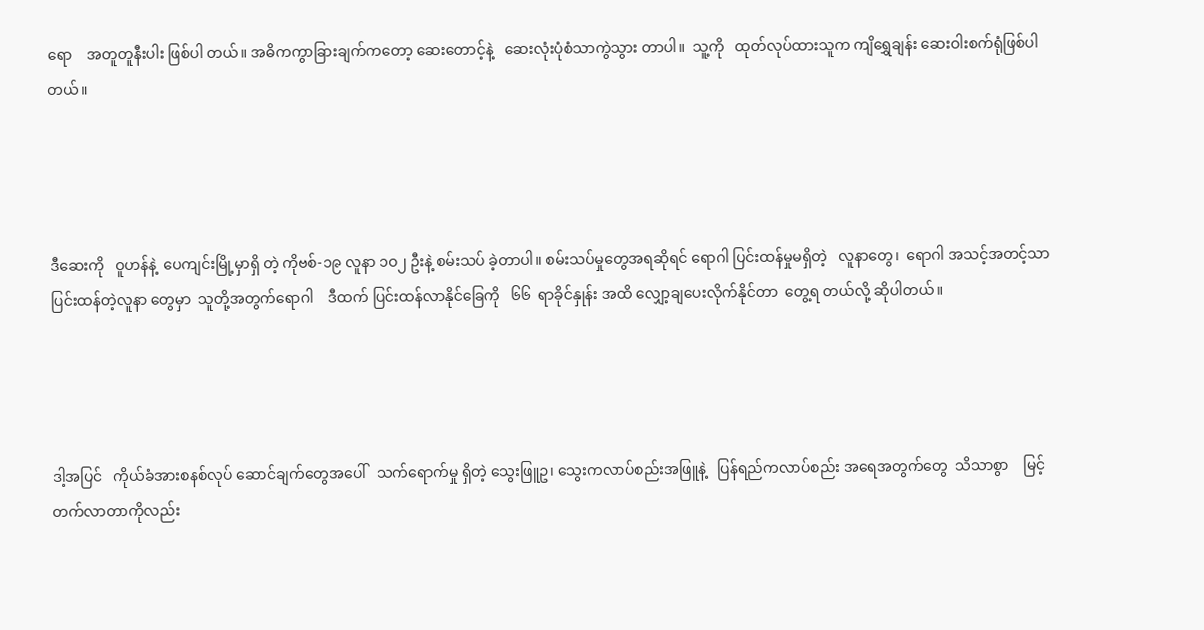ရော    အတူတူနီးပါး ဖြစ်ပါ တယ်။ အဓိကကွာခြားချက်ကတော့ ဆေးတောင့်နဲ့   ဆေးလုံးပုံစံသာကွဲသွား တာပါ။  သူ့ကို   ထုတ်လုပ်ထားသူက ကျိရွှေချန်း ဆေးဝါးစက်ရုံဖြစ်ပါတယ်။




ဒီဆေးကို   ဝူဟန်နဲ့  ပေကျင်းမြို့မှာရှိ တဲ့ ကိုဗစ်-၁၉ လူနာ ၁ဝ၂ ဦးနဲ့ စမ်းသပ် ခဲ့တာပါ။ စမ်းသပ်မှုတွေအရဆိုရင် ရောဂါ ပြင်းထန်မှုမရှိတဲ့   လူနာတွေ၊  ရောဂါ အသင့်အတင့်သာ   ပြင်းထန်တဲ့လူနာ တွေမှာ  သူတို့အတွက်ရောဂါ    ဒီထက် ပြင်းထန်လာနိုင်ခြေကို   ၆၆  ရာခိုင်နှုန်း အထိ လျှော့ချပေးလိုက်နိုင်တာ  တွေ့ရ တယ်လို့ ဆိုပါတယ်။




ဒါ့အပြင်   ကိုယ်ခံအားစနစ်လုပ် ဆောင်ချက်တွေအပေါ်   သက်ရောက်မှု ရှိတဲ့ သွေးဖြူဥ၊ သွေးကလာပ်စည်းအဖြူနဲ့   ပြန်ရည်ကလာပ်စည်း အရေအတွက်တွေ  သိသာစွာ    မြင့်တက်လာတာကိုလည်း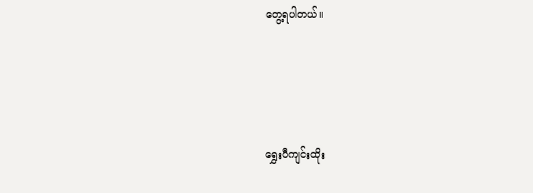တွေ့ရပါတယ်။




ရွှေးပီကျင်းထိုး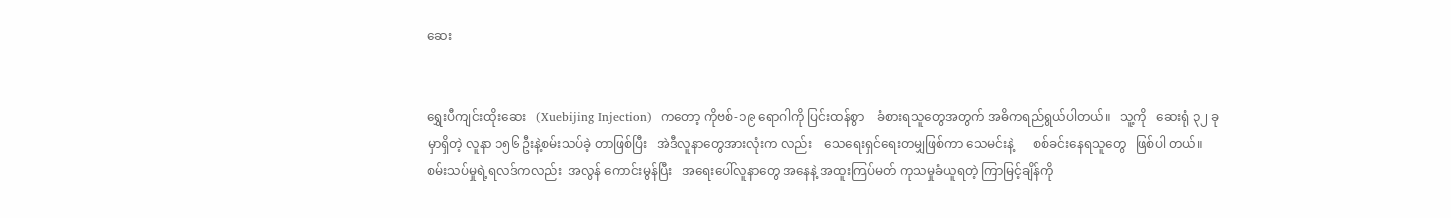ဆေး


ရွှေးပီကျင်းထိုးဆေး   (Xuebijing Injection)  ကတော့ ကိုဗစ်-၁၉ ရောဂါကို ပြင်းထန်စွာ    ခံစားရသူတွေအတွက် အဓိကရည်ရွယ်ပါတယ်။   သူ့ကို   ဆေးရုံ ၃၂ ခုမှာရှိတဲ့ လူနာ ၁၅၆ ဦးနဲ့စမ်းသပ်ခဲ့ တာဖြစ်ပြီး   အဲဒီလူနာတွေအားလုံးက လည်း    သေရေးရှင်ရေးတမျှဖြစ်ကာ သေမင်းနဲ့      စစ်ခင်းနေရသူတွေ   ဖြစ်ပါ တယ်။
စမ်းသပ်မှုရဲ့ရလဒ်ကလည်း  အလွန် ကောင်းမွန်ပြီး   အရေးပေါ်လူနာတွေ အနေနဲ့ အထူးကြပ်မတ် ကုသမှုခံယူရတဲ့ ကြာမြင့်ချိန်ကို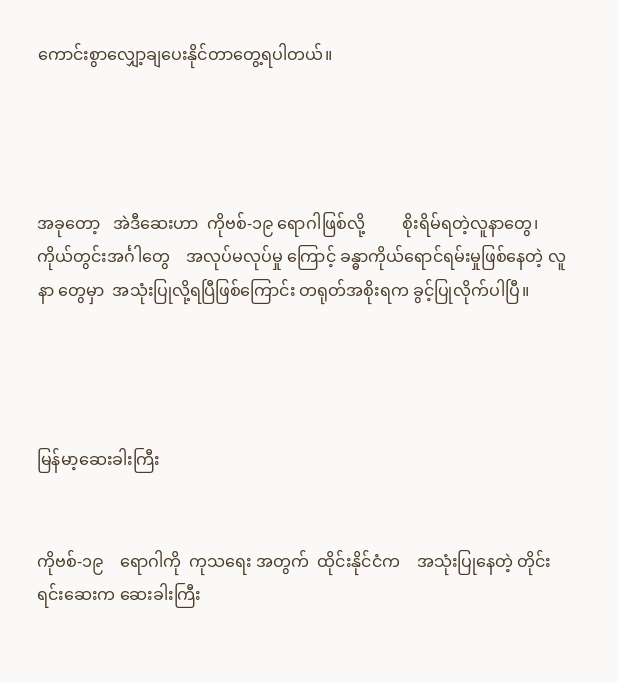ကောင်းစွာလျှော့ချပေးနိုင်တာတွေ့ရပါတယ်။




အခုတော့   အဲဒီဆေးဟာ  ကိုဗစ်-၁၉ ရောဂါဖြစ်လို့         စိုးရိမ်ရတဲ့လူနာတွေ၊ ကိုယ်တွင်းအင်္ဂါတွေ    အလုပ်မလုပ်မှု ကြောင့် ခန္ဓာကိုယ်ရောင်ရမ်းမှုဖြစ်နေတဲ့ လူနာ တွေမှာ  အသုံးပြုလို့ရပြီဖြစ်ကြောင်း တရုတ်အစိုးရက ခွင့်ပြုလိုက်ပါပြီ။




မြန်မာ့ဆေးခါးကြီး


ကိုဗစ်-၁၉    ရောဂါကို  ကုသရေး အတွက်  ထိုင်းနိုင်ငံက    အသုံးပြုနေတဲ့ တိုင်းရင်းဆေးက ဆေးခါးကြီး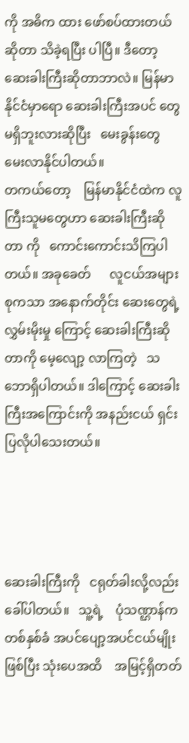ကို အဓိက ထား ဖော်စပ်ထားတယ်ဆိုတာ သိခဲ့ရပြီး ပါပြီ။ ဒီတော့ ဆေးခါးကြီးဆိုတာဘာလဲ။ မြန်မာနိုင်ငံမှာရော ဆေးခါးကြီးအပင် တွေ   မရှိဘူးလားဆိုပြီး   မေးခွန်းတွေ မေးလာနိုင်ပါတယ်။
တကယ်တော့    မြန်မာနိုင်ငံထဲက လူကြီးသူမတွေဟာ ဆေးခါးကြီးဆိုတာ ကို   ကောင်းကောင်းသိကြပါတယ်။ အခုခေတ်      လူငယ်အများစုကသာ အနောက်တိုင်း ဆေးတွေရဲ့     လွှမ်းမိုးမှု ကြောင့် ဆေးခါးကြီးဆိုတာကို မေ့လျော့ လာကြတဲ့   သဘောရှိပါတယ်။ ဒါကြောင့် ဆေးခါးကြီးအကြောင်းကို အနည်းငယ် ရှင်းပြလိုပါသေးတယ်။




ဆေးခါးကြီးကို   ငရုတ်ခါးလို့လည်း ခေါ်ပါတယ်။   သူ့ရဲ့    ပုံသဏ္ဌာန်က တစ်နှစ်ခံ အပင်ပျော့အပင်ငယ်မျိုးဖြစ်ပြီး သုံးပေအထိ    အမြင့်ရှိတတ်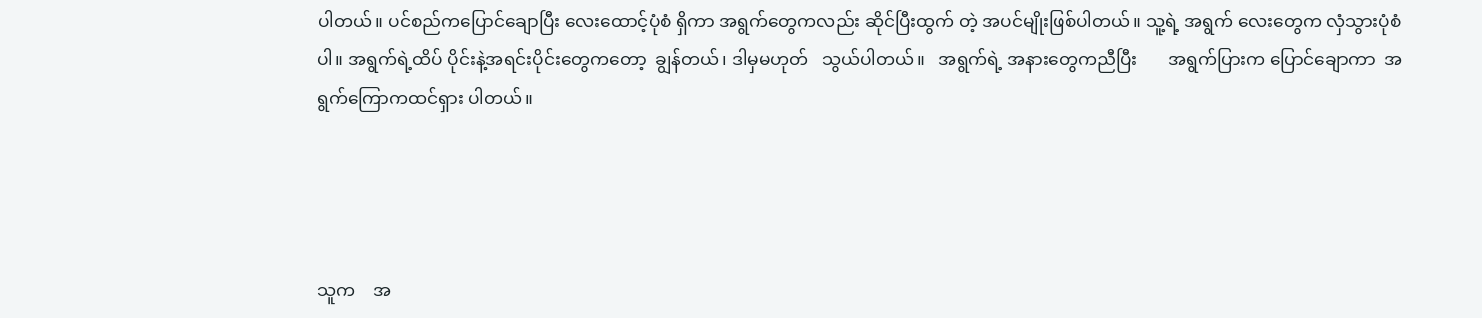ပါတယ်။ ပင်စည်ကပြောင်ချောပြီး လေးထောင့်ပုံစံ ရှိကာ အရွက်တွေကလည်း ဆိုင်ပြီးထွက် တဲ့ အပင်မျိုးဖြစ်ပါတယ်။ သူ့ရဲ့ အရွက် လေးတွေက လှံသွားပုံစံပါ။ အရွက်ရဲ့ထိပ် ပိုင်းနဲ့အရင်းပိုင်းတွေကတော့  ချွန်တယ်၊ ဒါမှမဟုတ်   သွယ်ပါတယ်။   အရွက်ရဲ့ အနားတွေကညီပြီး       အရွက်ပြားက ပြောင်ချောကာ  အရွက်ကြောကထင်ရှား ပါတယ်။




သူက    အ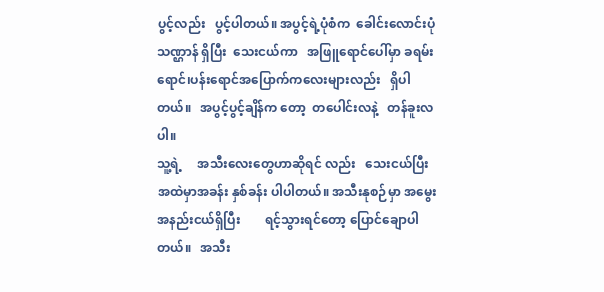ပွင့်လည်း   ပွင့်ပါတယ်။ အပွင့်ရဲ့ပုံစံက  ခေါင်းလောင်းပုံသဏ္ဌာန် ရှိပြီး  သေးငယ်ကာ   အဖြူရောင်ပေါ်မှာ ခရမ်းရောင်၊ပန်းရောင်အပြောက်ကလေးများလည်း   ရှိပါတယ်။   အပွင့်ပွင့်ချိန်က တော့  တပေါင်းလနဲ့   တန်ခူးလပါ။
သူ့ရဲ့     အသီးလေးတွေဟာဆိုရင် လည်း   သေးငယ်ပြီး   အထဲမှာအခန်း နှစ်ခန်း ပါပါတယ်။ အသီးနုစဉ်မှာ အမွေး အနည်းငယ်ရှိပြီး        ရင့်သွားရင်တော့ ပြောင်ချောပါတယ်။   အသီး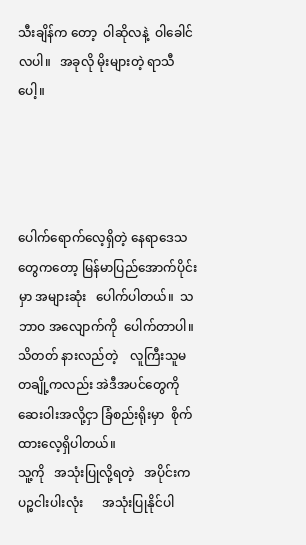သီးချိန်က တော့  ဝါဆိုလနဲ့  ဝါခေါင်လပါ။   အခုလို မိုးများတဲ့ ရာသီပေါ့။




ပေါက်ရောက်လေ့ရှိတဲ့ နေရာဒေသ တွေကတော့ မြန်မာပြည်အောက်ပိုင်းမှာ အများဆုံး   ပေါက်ပါတယ်။  သဘာဝ အလျောက်ကို  ပေါက်တာပါ။ သိတတ် နားလည်တဲ့    လူကြီးသူမတချို့ကလည်း အဲဒီအပင်တွေကို       ဆေးဝါးအလို့ငှာ ခြံစည်းရိုးမှာ  စိုက်ထားလေ့ရှိပါတယ်။
သူ့ကို   အသုံးပြုလို့ရတဲ့   အပိုင်းက ပဉ္စငါးပါးလုံး      အသုံးပြုနိုင်ပါ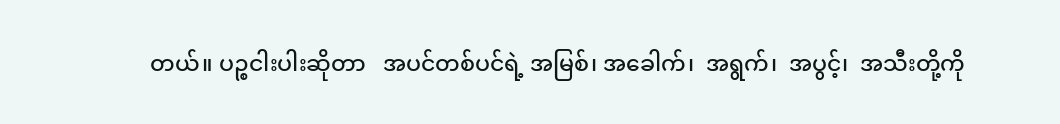တယ်။ ပဉ္စငါးပါးဆိုတာ   အပင်တစ်ပင်ရဲ့ အမြစ်၊ အခေါက်၊  အရွက်၊  အပွင့်၊  အသီးတို့ကို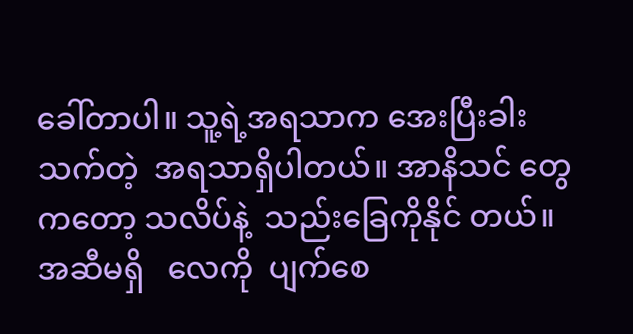ခေါ်တာပါ။ သူ့ရဲ့အရသာက အေးပြီးခါး သက်တဲ့  အရသာရှိပါတယ်။ အာနိသင် တွေကတော့ သလိပ်နဲ့  သည်းခြေကိုနိုင် တယ်။  အဆီမရှိ   လေကို  ပျက်စေ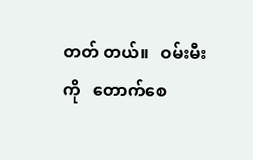တတ် တယ်။   ဝမ်းမီးကို   တောက်စေ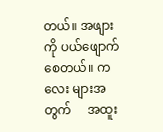တယ်။ အဖျားကို ပယ်ဖျောက်စေတယ်။ ကလေး များအတွက်     အထူး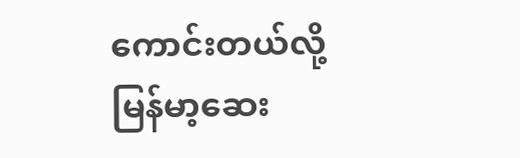ကောင်းတယ်လို့ မြန်မာ့ဆေး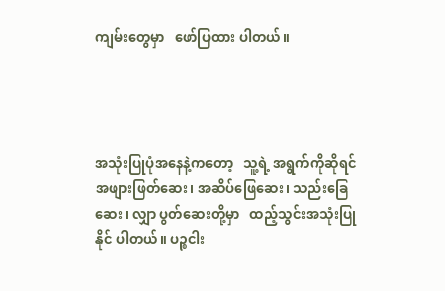ကျမ်းတွေမှာ   ဖော်ပြထား ပါတယ်။




အသုံးပြုပုံအနေနဲ့ကတော့   သူ့ရဲ့ အရွက်ကိုဆိုရင်     အဖျားဖြတ်ဆေး၊ အဆိပ်ဖြေဆေး၊ သည်းခြေဆေး၊ လျှာ ပွတ်ဆေးတို့မှာ   ထည့်သွင်းအသုံးပြုနိုင် ပါတယ်။ ပဉ္စငါး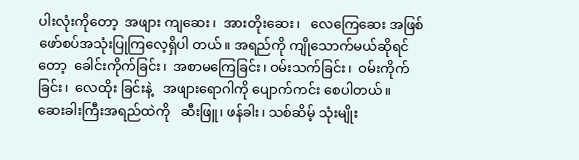ပါးလုံးကိုတော့  အဖျား ကျဆေး၊  အားတိုးဆေး၊   လေကြေဆေး အဖြစ်      ဖော်စပ်အသုံးပြုကြလေ့ရှိပါ တယ်။ အရည်ကို ကျိုသောက်မယ်ဆိုရင် တော့  ခေါင်းကိုက်ခြင်း၊  အစာမကြေခြင်း၊ ဝမ်းသက်ခြင်း၊  ဝမ်းကိုက်ခြင်း၊  လေထိုး ခြင်းနဲ့   အဖျားရောဂါကို ပျောက်ကင်း စေပါတယ်။
ဆေးခါးကြီးအရည်ထဲကို   ဆီးဖြူ၊ ဖန်ခါး၊ သစ်ဆိမ့် သုံးမျိုး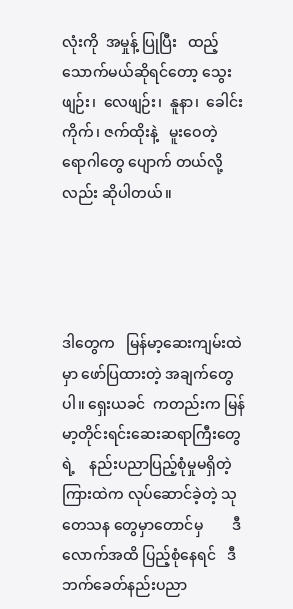လုံးကို  အမှုန့် ပြုပြီး   ထည့်သောက်မယ်ဆိုရင်တော့ သွေးဖျဉ်း၊  လေဖျဉ်း၊  နူနာ၊  ခေါင်းကိုက်၊ ဇက်ထိုးနဲ့   မူးဝေတဲ့   ရောဂါတွေ ပျောက် တယ်လို့လည်း ဆိုပါတယ်။




ဒါတွေက   မြန်မာ့ဆေးကျမ်းထဲမှာ ဖော်ပြထားတဲ့ အချက်တွေပါ။ ရှေးယခင်  ကတည်းက မြန်မာ့တိုင်းရင်းဆေးဆရာကြီးတွေရဲ့    နည်းပညာပြည့်စုံမှုမရှိတဲ့ ကြားထဲက လုပ်ဆောင်ခဲ့တဲ့ သုတေသန တွေမှာတောင်မှ        ဒီလောက်အထိ ပြည့်စုံနေရင်   ဒီဘက်ခေတ်နည်းပညာ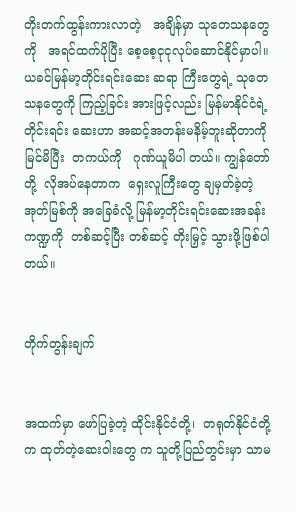တိုးတက်ထွန်းကားလာတဲ့   အချိန်မှာ သုတေသနတွေကို   အရင်ထက်ပိုပြီး စေ့စေ့ငုငုလုပ်ဆောင်နိုင်မှာပါ။
ယခင်မြန်မာ့တိုင်းရင်းဆေး ဆရာ ကြီးတွေရဲ့ သုတေသနတွေကို ကြည့်ခြင်း အားဖြင့်လည်း မြန်မာနိုင်ငံရဲ့ တိုင်းရင်း ဆေးဟာ အဆင့်အတန်းမနိမ့်ဘူးဆိုတာကိုမြင်မိပြီး  တကယ်ကို   ဂုဏ်ယူမိပါ တယ်။ ကျွန်တော်တို့  လိုအပ်နေတာက  ရှေးလူကြီးတွေ ချမှတ်ခဲ့တဲ့ အုတ်မြစ်ကို အခြေခံလို့ မြန်မာ့တိုင်းရင်းဆေးအခန်း ကဏ္ဍကို  တစ်ဆင့်ပြီး တစ်ဆင့် တိုးမြှင့် သွားဖို့ဖြစ်ပါတယ်။


တိုက်တွန်းချက်


အထက်မှာ ဖော်ပြခဲ့တဲ့ ထိုင်းနိုင်ငံတို့၊  တရုတ်နိုင်ငံတို့က ထုတ်တဲ့ဆေးဝါးတွေ က သူတို့ပြည်တွင်းမှာ သာမ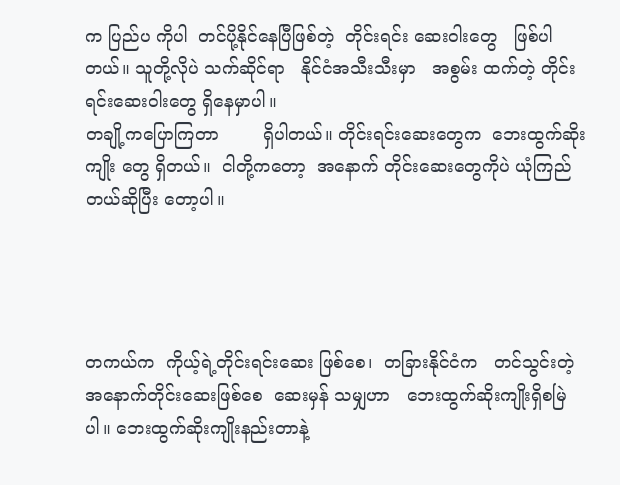က ပြည်ပ ကိုပါ  တင်ပို့နိုင်နေပြီဖြစ်တဲ့  တိုင်းရင်း ဆေးဝါးတွေ   ဖြစ်ပါတယ်။ သူတို့လိုပဲ သက်ဆိုင်ရာ   နိုင်ငံအသီးသီးမှာ   အစွမ်း ထက်တဲ့ တိုင်းရင်းဆေးဝါးတွေ ရှိနေမှာပါ။
တချို့ကပြောကြတာ        ရှိပါတယ်။ တိုင်းရင်းဆေးတွေက  ဘေးထွက်ဆိုးကျိုး တွေ ရှိတယ်။  ငါတို့ကတော့  အနောက် တိုင်းဆေးတွေကိုပဲ ယုံကြည်တယ်ဆိုပြီး တော့ပါ။




တကယ်က  ကိုယ့်ရဲ့တိုင်းရင်းဆေး ဖြစ်စေ၊  တခြားနိုင်ငံက   တင်သွင်းတဲ့ အနောက်တိုင်းဆေးဖြစ်စေ  ဆေးမှန် သမျှဟာ   ဘေးထွက်ဆိုးကျိုးရှိစမြဲပါ။ ဘေးထွက်ဆိုးကျိုးနည်းတာနဲ့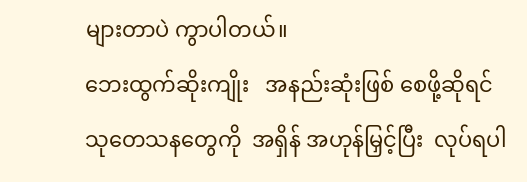များတာပဲ ကွာပါတယ်။
ဘေးထွက်ဆိုးကျိုး   အနည်းဆုံးဖြစ် စေဖို့ဆိုရင်   သုတေသနတွေကို  အရှိန် အဟုန်မြှင့်ပြီး  လုပ်ရပါ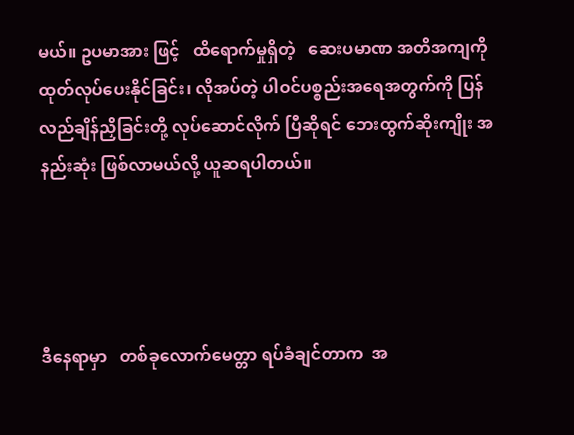မယ်။ ဥပမာအား ဖြင့်   ထိရောက်မှုရှိတဲ့   ဆေးပမာဏ အတိအကျကို    ထုတ်လုပ်ပေးနိုင်ခြင်း၊ လိုအပ်တဲ့ ပါဝင်ပစ္စည်းအရေအတွက်ကို ပြန်လည်ချိန်ညှိခြင်းတို့ လုပ်ဆောင်လိုက် ပြီဆိုရင် ဘေးထွက်ဆိုးကျိုး အနည်းဆုံး ဖြစ်လာမယ်လို့ ယူဆရပါတယ်။




ဒီနေရာမှာ   တစ်ခုလောက်မေတ္တာ ရပ်ခံချင်တာက  အ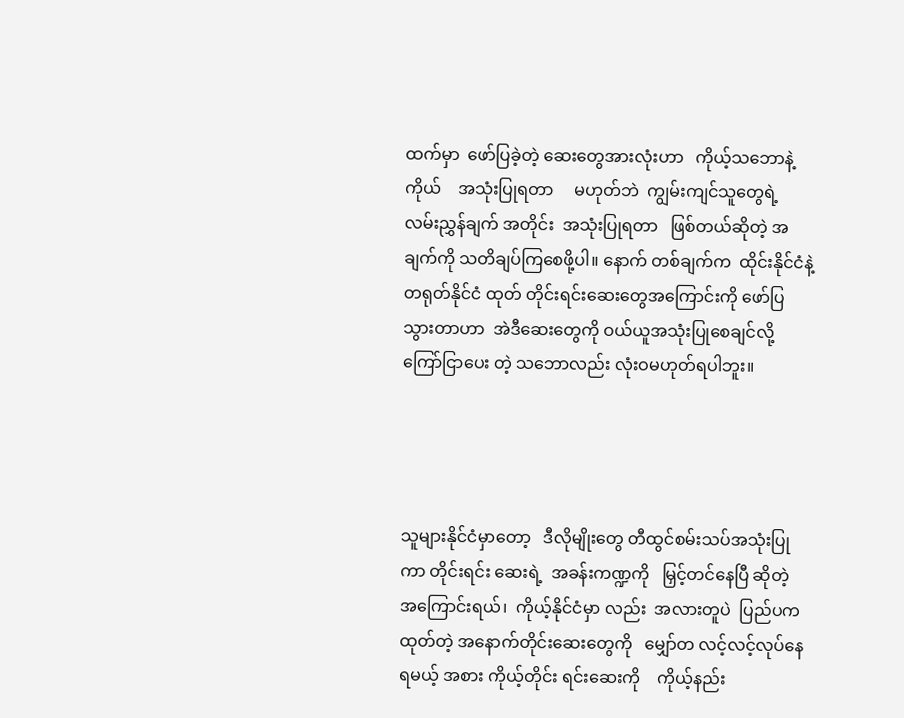ထက်မှာ  ဖော်ပြခဲ့တဲ့ ဆေးတွေအားလုံးဟာ   ကိုယ့်သဘောနဲ့ ကိုယ်    အသုံးပြုရတာ     မဟုတ်ဘဲ  ကျွမ်းကျင်သူတွေရဲ့    လမ်းညွှန်ချက် အတိုင်း  အသုံးပြုရတာ   ဖြစ်တယ်ဆိုတဲ့ အချက်ကို သတိချပ်ကြစေဖို့ပါ။ နောက် တစ်ချက်က  ထိုင်းနိုင်ငံနဲ့  တရုတ်နိုင်ငံ ထုတ် တိုင်းရင်းဆေးတွေအကြောင်းကို ဖော်ပြသွားတာဟာ  အဲဒီဆေးတွေကို ဝယ်ယူအသုံးပြုစေချင်လို့ ကြော်ငြာပေး တဲ့ သဘောလည်း လုံးဝမဟုတ်ရပါဘူး။




သူများနိုင်ငံမှာတော့   ဒီလိုမျိုးတွေ တီထွင်စမ်းသပ်အသုံးပြုကာ တိုင်းရင်း ဆေးရဲ့  အခန်းကဏ္ဍကို   မြှင့်တင်နေပြီ ဆိုတဲ့  အကြောင်းရယ်၊  ကိုယ့်နိုင်ငံမှာ လည်း  အလားတူပဲ  ပြည်ပက  ထုတ်တဲ့ အနောက်တိုင်းဆေးတွေကို   မျှော်တ လင့်လင့်လုပ်နေရမယ့် အစား ကိုယ့်တိုင်း ရင်းဆေးကို    ကိုယ့်နည်း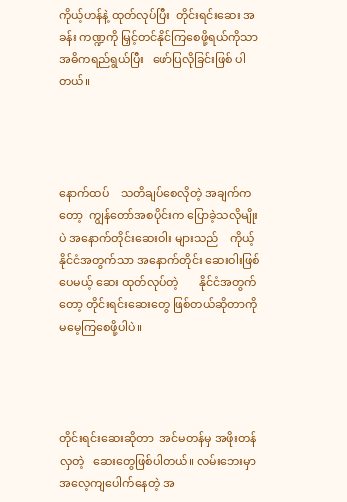ကိုယ့်ဟန်နဲ့ ထုတ်လုပ်ပြီး  တိုင်းရင်းဆေး အခန်း ကဏ္ဍကို မြှင့်တင်နိုင်ကြစေဖို့ရယ်ကိုသာ အဓိကရည်ရွယ်ပြီး   ဖော်ပြလိုခြင်းဖြစ် ပါတယ်။




နောက်ထပ်    သတိချပ်စေလိုတဲ့ အချက်ကတော့  ကျွန်တော်အစပိုင်းက ပြောခဲ့သလိုမျိုးပဲ အနောက်တိုင်းဆေးဝါး များသည်    ကိုယ့်နိုင်ငံအတွက်သာ အနောက်တိုင်း ဆေးဝါးဖြစ်ပေမယ့် ဆေး ထုတ်လုပ်တဲ့       နိုင်ငံအတွက်တော့ တိုင်းရင်းဆေးတွေ ဖြစ်တယ်ဆိုတာကို မမေ့ကြစေဖို့ပါပဲ။




တိုင်းရင်းဆေးဆိုတာ  အင်မတန်မှ အဖိုးတန်လှတဲ့   ဆေးတွေဖြစ်ပါတယ်။ လမ်းဘေးမှာ   အလေ့ကျပေါက်နေတဲ့ အ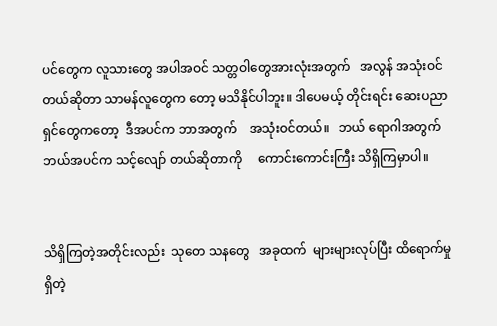ပင်တွေက လူသားတွေ အပါအဝင် သတ္တဝါတွေအားလုံးအတွက်   အလွန် အသုံးဝင်တယ်ဆိုတာ သာမန်လူတွေက တော့ မသိနိုင်ပါဘူး။ ဒါပေမယ့် တိုင်းရင်း ဆေးပညာရှင်တွေကတော့  ဒီအပင်က ဘာအတွက်    အသုံးဝင်တယ်။   ဘယ် ရောဂါအတွက် ဘယ်အပင်က သင့်လျော် တယ်ဆိုတာကို     ကောင်းကောင်းကြီး သိရှိကြမှာပါ။


သိရှိကြတဲ့အတိုင်းလည်း  သုတေ သနတွေ   အခုထက်  များများလုပ်ပြီး ထိရောက်မှုရှိတဲ့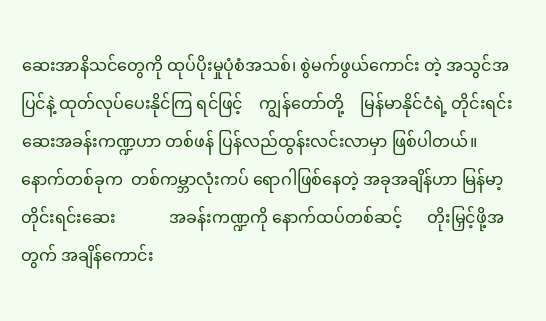ဆေးအာနိသင်တွေကို ထုပ်ပိုးမှုပုံစံအသစ်၊ စွဲမက်ဖွယ်ကောင်း တဲ့ အသွင်အပြင်နဲ့ ထုတ်လုပ်ပေးနိုင်ကြ ရင်ဖြင့်    ကျွန်တော်တို့    မြန်မာနိုင်ငံရဲ့ တိုင်းရင်းဆေးအခန်းကဏ္ဍဟာ တစ်ဖန် ပြန်လည်ထွန်းလင်းလာမှာ ဖြစ်ပါတယ်။
နောက်တစ်ခုက  တစ်ကမ္ဘာလုံးကပ် ရောဂါဖြစ်နေတဲ့ အခုအချိန်ဟာ မြန်မာ့  တိုင်းရင်းဆေး             အခန်းကဏ္ဍကို နောက်ထပ်တစ်ဆင့်      တိုးမြှင့်ဖို့အတွက် အချိန်ကောင်း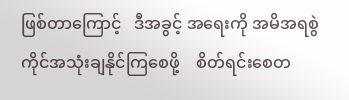ဖြစ်တာကြောင့်   ဒီအခွင့် အရေးကို အမိအရစွဲကိုင်အသုံးချနိုင်ကြစေဖို့    စိတ်ရင်းစေတ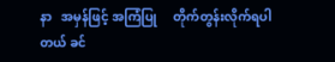နာ   အမှန်ဖြင့် အကြံပြု     တိုက်တွန်းလိုက်ရပါတယ် ခင်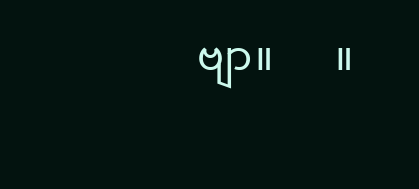ဗျာ။      ။